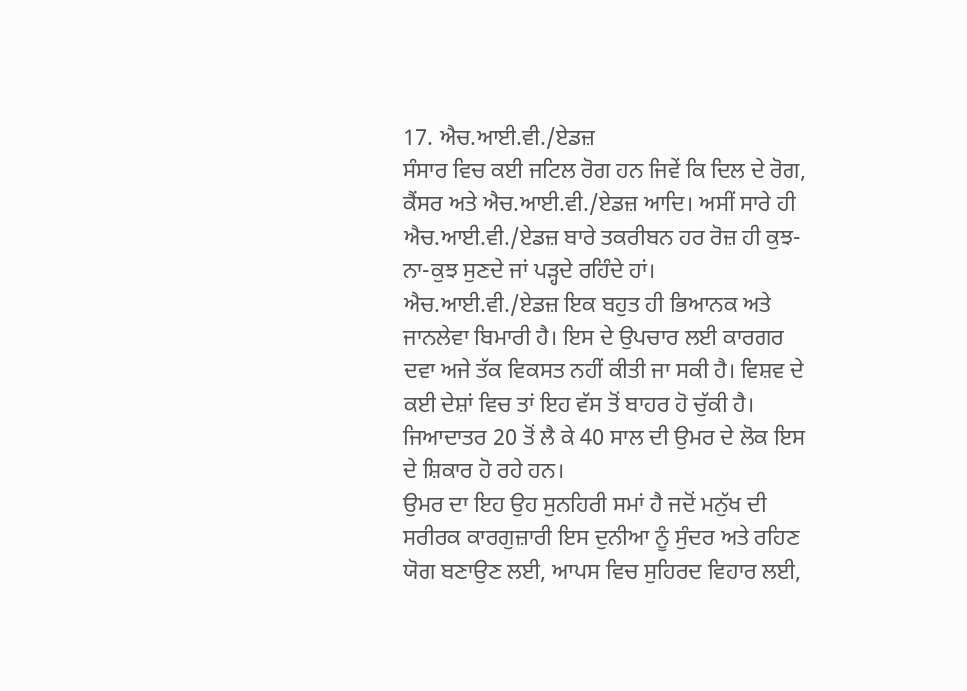17. ਐਚ.ਆਈ.ਵੀ./ਏਡਜ਼
ਸੰਸਾਰ ਵਿਚ ਕਈ ਜਟਿਲ ਰੋਗ ਹਨ ਜਿਵੇਂ ਕਿ ਦਿਲ ਦੇ ਰੋਗ, ਕੈਂਸਰ ਅਤੇ ਐਚ.ਆਈ.ਵੀ./ਏਡਜ਼ ਆਦਿ। ਅਸੀਂ ਸਾਰੇ ਹੀ ਐਚ.ਆਈ.ਵੀ./ਏਡਜ਼ ਬਾਰੇ ਤਕਰੀਬਨ ਹਰ ਰੋਜ਼ ਹੀ ਕੁਝ-ਨਾ-ਕੁਝ ਸੁਣਦੇ ਜਾਂ ਪੜ੍ਹਦੇ ਰਹਿੰਦੇ ਹਾਂ। ਐਚ.ਆਈ.ਵੀ./ਏਡਜ਼ ਇਕ ਬਹੁਤ ਹੀ ਭਿਆਨਕ ਅਤੇ ਜਾਨਲੇਵਾ ਬਿਮਾਰੀ ਹੈ। ਇਸ ਦੇ ਉਪਚਾਰ ਲਈ ਕਾਰਗਰ ਦਵਾ ਅਜੇ ਤੱਕ ਵਿਕਸਤ ਨਹੀਂ ਕੀਤੀ ਜਾ ਸਕੀ ਹੈ। ਵਿਸ਼ਵ ਦੇ ਕਈ ਦੇਸ਼ਾਂ ਵਿਚ ਤਾਂ ਇਹ ਵੱਸ ਤੋਂ ਬਾਹਰ ਹੋ ਚੁੱਕੀ ਹੈ। ਜਿਆਦਾਤਰ 20 ਤੋਂ ਲੈ ਕੇ 40 ਸਾਲ ਦੀ ਉਮਰ ਦੇ ਲੋਕ ਇਸ ਦੇ ਸ਼ਿਕਾਰ ਹੋ ਰਹੇ ਹਨ।
ਉਮਰ ਦਾ ਇਹ ਉਹ ਸੁਨਹਿਰੀ ਸਮਾਂ ਹੈ ਜਦੋਂ ਮਨੁੱਖ ਦੀ ਸਰੀਰਕ ਕਾਰਗੁਜ਼ਾਰੀ ਇਸ ਦੁਨੀਆ ਨੂੰ ਸੁੰਦਰ ਅਤੇ ਰਹਿਣ ਯੋਗ ਬਣਾਉਣ ਲਈ, ਆਪਸ ਵਿਚ ਸੁਹਿਰਦ ਵਿਹਾਰ ਲਈ,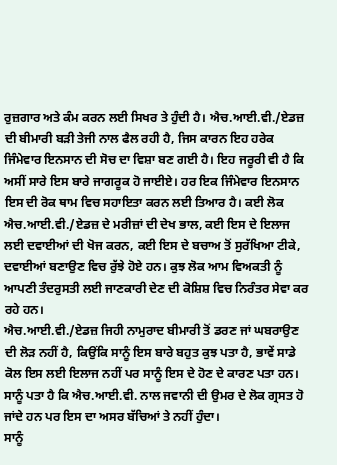ਰੁਜ਼ਗਾਰ ਅਤੇ ਕੰਮ ਕਰਨ ਲਈ ਸਿਖਰ ਤੇ ਹੁੰਦੀ ਹੈ। ਐਚ.ਆਈ.ਵੀ./ਏਡਜ਼ ਦੀ ਬੀਮਾਰੀ ਬੜੀ ਤੇਜੀ ਨਾਲ ਫੈਲ ਰਹੀ ਹੈ, ਜਿਸ ਕਾਰਨ ਇਹ ਹਰੇਕ ਜਿੰਮੇਵਾਰ ਇਨਸਾਨ ਦੀ ਸੋਚ ਦਾ ਵਿਸ਼ਾ ਬਣ ਗਈ ਹੈ। ਇਹ ਜਰੂਰੀ ਵੀ ਹੈ ਕਿ ਅਸੀਂ ਸਾਰੇ ਇਸ ਬਾਰੇ ਜਾਗਰੂਕ ਹੋ ਜਾਈਏ। ਹਰ ਇਕ ਜਿੰਮੇਵਾਰ ਇਨਸਾਨ ਇਸ ਦੀ ਰੋਕ ਥਾਮ ਵਿਚ ਸਹਾਇਤਾ ਕਰਨ ਲਈ ਤਿਆਰ ਹੈ। ਕਈ ਲੋਕ ਐਚ.ਆਈ.ਵੀ./ਏਡਜ਼ ਦੇ ਮਰੀਜ਼ਾਂ ਦੀ ਦੇਖ ਭਾਲ, ਕਈ ਇਸ ਦੇ ਇਲਾਜ ਲਈ ਦਵਾਈਆਂ ਦੀ ਖੋਜ ਕਰਨ, ਕਈ ਇਸ ਦੇ ਬਚਾਅ ਤੋਂ ਸੁਰੱਖਿਆ ਟੀਕੇ, ਦਵਾਈਆਂ ਬਣਾਉਣ ਵਿਚ ਰੁੱਝੇ ਹੋਏ ਹਨ। ਕੁਝ ਲੋਕ ਆਮ ਵਿਅਕਤੀ ਨੂੰ ਆਪਣੀ ਤੰਦਰੁਸਤੀ ਲਈ ਜਾਣਕਾਰੀ ਦੇਣ ਦੀ ਕੋਸ਼ਿਸ਼ ਵਿਚ ਨਿਰੰਤਰ ਸੇਵਾ ਕਰ ਰਹੇ ਹਨ।
ਐਚ.ਆਈ.ਵੀ./ਏਡਜ਼ ਜਿਹੀ ਨਾਮੁਰਾਦ ਬੀਮਾਰੀ ਤੋਂ ਡਰਣ ਜਾਂ ਘਬਰਾਉਣ ਦੀ ਲੋੜ ਨਹੀਂ ਹੈ, ਕਿਉਂਕਿ ਸਾਨੂੰ ਇਸ ਬਾਰੇ ਬਹੁਤ ਕੁਝ ਪਤਾ ਹੈ, ਭਾਵੇਂ ਸਾਡੇ ਕੋਲ ਇਸ ਲਈ ਇਲਾਜ ਨਹੀਂ ਪਰ ਸਾਨੂੰ ਇਸ ਦੇ ਹੋਣ ਦੇ ਕਾਰਣ ਪਤਾ ਹਨ।
ਸਾਨੂੰ ਪਤਾ ਹੈ ਕਿ ਐਚ.ਆਈ.ਵੀ. ਨਾਲ ਜਵਾਨੀ ਦੀ ਉਮਰ ਦੇ ਲੋਕ ਗ੍ਰਸਤ ਹੋ ਜਾਂਦੇ ਹਨ ਪਰ ਇਸ ਦਾ ਅਸਰ ਬੱਚਿਆਂ ਤੇ ਨਹੀਂ ਹੁੰਦਾ।
ਸਾਨੂੰ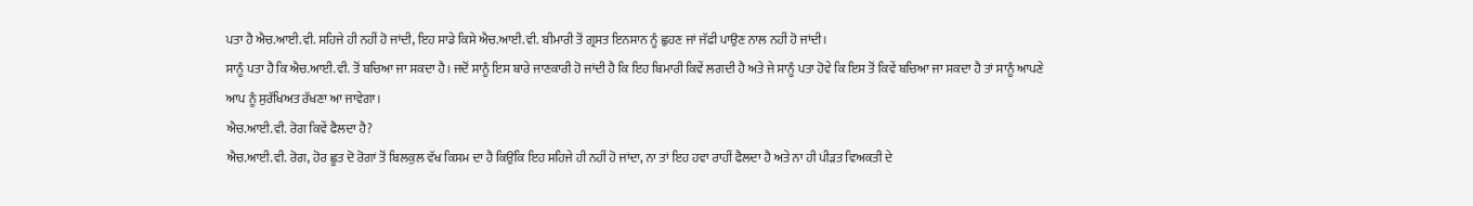ਪਤਾ ਹੈ ਐਚ.ਆਈ.ਵੀ. ਸਹਿਜੇ ਹੀ ਨਹੀਂ ਹੋ ਜਾਂਦੀ, ਇਹ ਸਾਡੇ ਕਿਸੇ ਐਚ.ਆਈ.ਵੀ. ਬੀਮਾਰੀ ਤੋਂ ਗ੍ਰਸਤ ਇਨਸਾਨ ਨੂੰ ਛੁਹਣ ਜਾਂ ਜੱਫੀ ਪਾਉਣ ਨਾਲ ਨਹੀਂ ਹੋ ਜਾਂਦੀ।
ਸਾਨੂੰ ਪਤਾ ਹੈ ਕਿ ਐਚ.ਆਈ.ਵੀ. ਤੋਂ ਬਚਿਆ ਜਾ ਸਕਦਾ ਹੈ। ਜਦੋਂ ਸਾਨੂੰ ਇਸ ਬਾਰੇ ਜਾਣਕਾਰੀ ਹੋ ਜਾਂਦੀ ਹੈ ਕਿ ਇਹ ਬਿਮਾਰੀ ਕਿਵੇਂ ਲਗਦੀ ਹੈ ਅਤੇ ਜੇ ਸਾਨੂੰ ਪਤਾ ਹੋਵੇ ਕਿ ਇਸ ਤੋਂ ਕਿਵੇਂ ਬਚਿਆ ਜਾ ਸਕਦਾ ਹੈ ਤਾਂ ਸਾਨੂੰ ਆਪਣੇ ਆਪ ਨੂੰ ਸੁਰੱਖਿਅਤ ਰੱਖਣਾ ਆ ਜਾਵੇਗਾ।
ਐਚ.ਆਈ.ਵੀ. ਰੋਗ ਕਿਵੇਂ ਫੈਲਦਾ ਹੈ?
ਐਚ.ਆਈ.ਵੀ. ਰੋਗ, ਹੋਰ ਛੂਤ ਦੋ ਰੋਗਾਂ ਤੋਂ ਬਿਲਕੁਲ ਵੱਖ ਕਿਸਮ ਦਾ ਹੈ ਕਿਉਂਕਿ ਇਹ ਸਹਿਜੇ ਹੀ ਨਹੀਂ ਹੋ ਜਾਂਦਾ, ਨਾ ਤਾਂ ਇਹ ਹਵਾ ਰਾਹੀਂ ਫੈਲਦਾ ਹੈ ਅਤੇ ਨਾ ਹੀ ਪੀੜਤ ਵਿਅਕਤੀ ਦੇ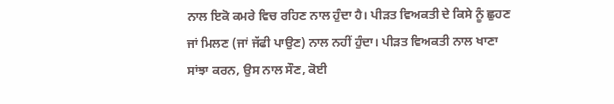ਨਾਲ ਇਕੋ ਕਮਰੇ ਵਿਚ ਰਹਿਣ ਨਾਲ ਹੁੰਦਾ ਹੈ। ਪੀੜਤ ਵਿਅਕਤੀ ਦੇ ਕਿਸੇ ਨੂੰ ਛੁਹਣ ਜਾਂ ਮਿਲਣ (ਜਾਂ ਜੱਫੀ ਪਾਉਣ) ਨਾਲ ਨਹੀਂ ਹੁੰਦਾ। ਪੀੜਤ ਵਿਅਕਤੀ ਨਾਲ ਖਾਣਾ ਸਾਂਝਾ ਕਰਨ, ਉਸ ਨਾਲ ਸੌਣ, ਕੋਈ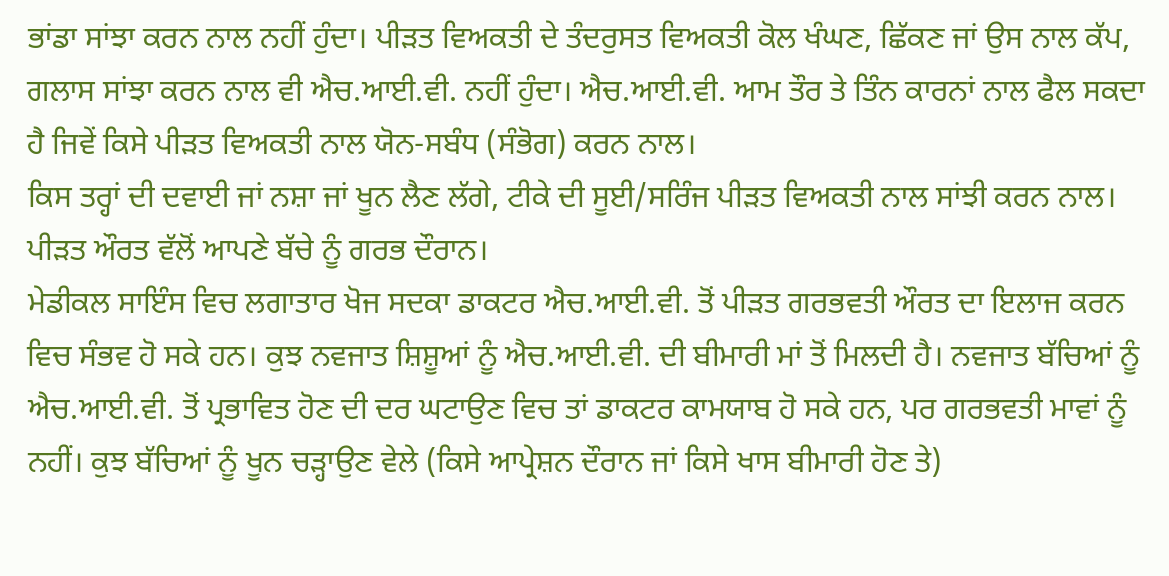ਭਾਂਡਾ ਸਾਂਝਾ ਕਰਨ ਨਾਲ ਨਹੀਂ ਹੁੰਦਾ। ਪੀੜਤ ਵਿਅਕਤੀ ਦੇ ਤੰਦਰੁਸਤ ਵਿਅਕਤੀ ਕੋਲ ਖੰਘਣ, ਛਿੱਕਣ ਜਾਂ ਉਸ ਨਾਲ ਕੱਪ, ਗਲਾਸ ਸਾਂਝਾ ਕਰਨ ਨਾਲ ਵੀ ਐਚ.ਆਈ.ਵੀ. ਨਹੀਂ ਹੁੰਦਾ। ਐਚ.ਆਈ.ਵੀ. ਆਮ ਤੌਰ ਤੇ ਤਿੰਨ ਕਾਰਨਾਂ ਨਾਲ ਫੈਲ ਸਕਦਾ ਹੈ ਜਿਵੇਂ ਕਿਸੇ ਪੀੜਤ ਵਿਅਕਤੀ ਨਾਲ ਯੋਨ-ਸਬੰਧ (ਸੰਭੋਗ) ਕਰਨ ਨਾਲ।
ਕਿਸ ਤਰ੍ਹਾਂ ਦੀ ਦਵਾਈ ਜਾਂ ਨਸ਼ਾ ਜਾਂ ਖੂਨ ਲੈਣ ਲੱਗੇ, ਟੀਕੇ ਦੀ ਸੂਈ/ਸਰਿੰਜ ਪੀੜਤ ਵਿਅਕਤੀ ਨਾਲ ਸਾਂਝੀ ਕਰਨ ਨਾਲ।
ਪੀੜਤ ਔਰਤ ਵੱਲੋਂ ਆਪਣੇ ਬੱਚੇ ਨੂੰ ਗਰਭ ਦੌਰਾਨ।
ਮੇਡੀਕਲ ਸਾਇੰਸ ਵਿਚ ਲਗਾਤਾਰ ਖੋਜ ਸਦਕਾ ਡਾਕਟਰ ਐਚ.ਆਈ.ਵੀ. ਤੋਂ ਪੀੜਤ ਗਰਭਵਤੀ ਔਰਤ ਦਾ ਇਲਾਜ ਕਰਨ ਵਿਚ ਸੰਭਵ ਹੋ ਸਕੇ ਹਨ। ਕੁਝ ਨਵਜਾਤ ਸ਼ਿਸ਼ੂਆਂ ਨੂੰ ਐਚ.ਆਈ.ਵੀ. ਦੀ ਬੀਮਾਰੀ ਮਾਂ ਤੋਂ ਮਿਲਦੀ ਹੈ। ਨਵਜਾਤ ਬੱਚਿਆਂ ਨੂੰ ਐਚ.ਆਈ.ਵੀ. ਤੋਂ ਪ੍ਰਭਾਵਿਤ ਹੋਣ ਦੀ ਦਰ ਘਟਾਉਣ ਵਿਚ ਤਾਂ ਡਾਕਟਰ ਕਾਮਯਾਬ ਹੋ ਸਕੇ ਹਨ, ਪਰ ਗਰਭਵਤੀ ਮਾਵਾਂ ਨੂੰ ਨਹੀਂ। ਕੁਝ ਬੱਚਿਆਂ ਨੂੰ ਖੂਨ ਚੜ੍ਹਾਉਣ ਵੇਲੇ (ਕਿਸੇ ਆਪ੍ਰੇਸ਼ਨ ਦੌਰਾਨ ਜਾਂ ਕਿਸੇ ਖਾਸ ਬੀਮਾਰੀ ਹੋਣ ਤੇ)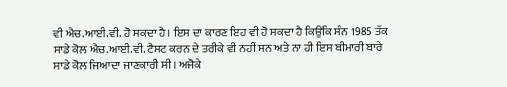ਵੀ ਐਚ.ਆਈ.ਵੀ. ਹੋ ਸਕਦਾ ਹੈ। ਇਸ ਦਾ ਕਾਰਣ ਇਹ ਵੀ ਹੋ ਸਕਦਾ ਹੈ ਕਿਉਂਕਿ ਸੰਨ 1985 ਤੱਕ ਸਾਡੇ ਕੋਲ ਐਚ.ਆਈ.ਵੀ. ਟੈਸਟ ਕਰਨ ਦੇ ਤਰੀਕੇ ਵੀ ਨਹੀਂ ਸਨ ਅਤੇ ਨਾ ਹੀ ਇਸ ਬੀਮਾਰੀ ਬਾਰੇ ਸਾਡੇ ਕੋਲ ਜਿਆਦਾ ਜਾਣਕਾਰੀ ਸੀ। ਅਜੋਕੇ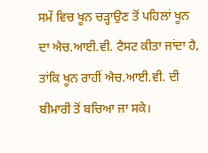ਸਮੇਂ ਵਿਚ ਖੂਨ ਚੜ੍ਹਾਉਣ ਤੋਂ ਪਹਿਲਾਂ ਖੂਨ ਦਾ ਐਚ.ਆਈ.ਵੀ. ਟੈਸਟ ਕੀਤਾ ਜਾਂਦਾ ਹੈ, ਤਾਂਕਿ ਖੂਨ ਰਾਹੀਂ ਐਚ.ਆਈ.ਵੀ. ਦੀ ਬੀਮਾਰੀ ਤੋਂ ਬਚਿਆ ਜਾ ਸਕੇ।